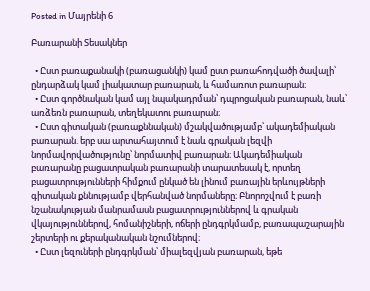Posted in Մայրենի 6

Բառարանի Տեսակներ

  • Ըստ բառաքանակի (բառացանկի) կամ ըստ բառահոդվածի ծավալի՝ ընդարձակ կամ լիակատար բառարան, և համառոտ բառարան։
  • Ըստ գործնական կամ այլ նպակադրման՝ դպրոցական բառարան, նաև՝ առձեռն բառարան, տեղեկատու բառարան։
  • Ըստ գիտական (բառաքննական) մշակվածությամբ՝ ակադեմիական բառարան. երբ սա արտահայտում է նաև գրական լեզվի նորմավորվածությունը՝ նորմատիվ բառարան։ Ակադեմիական բառարանը բացատրական բառարանի տարատեսակ է, որտեղ բացատրությունների հիմքում ընկած են լինում բառային երևույթների գիտական քննությամբ վերհանված նորմաները։ Բնորոշվում է բառի նշանակության մանրամասն բացատրություններով և գրական վկայություններով, հոմանիշների, ոճերի ընդգրկմամբ, բառապաշարային շերտերի ու քերականական նշումներով։
  • Ըստ լեզուների ընդգրկման՝ միալեզվյան բառարան, եթե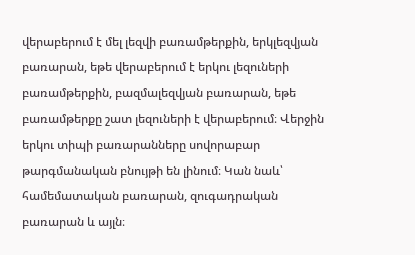վերաբերում է մել լեզվի բառամթերքին, երկլեզվյան բառարան, եթե վերաբերում է երկու լեզուների բառամթերքին, բազմալեզվյան բառարան, եթե բառամթերքը շատ լեզուների է վերաբերում։ Վերջին երկու տիպի բառարանները սովորաբար թարգմանական բնույթի են լինում։ Կան նաև՝ համեմատական բառարան, զուգադրական բառարան և այլն։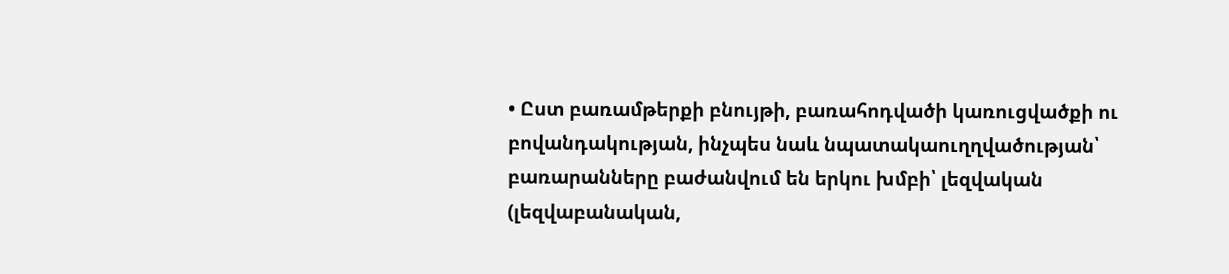• Ըստ բառամթերքի բնույթի, բառահոդվածի կառուցվածքի ու բովանդակության, ինչպես նաև նպատակաուղղվածության՝ բառարանները բաժանվում են երկու խմբի՝ լեզվական (լեզվաբանական,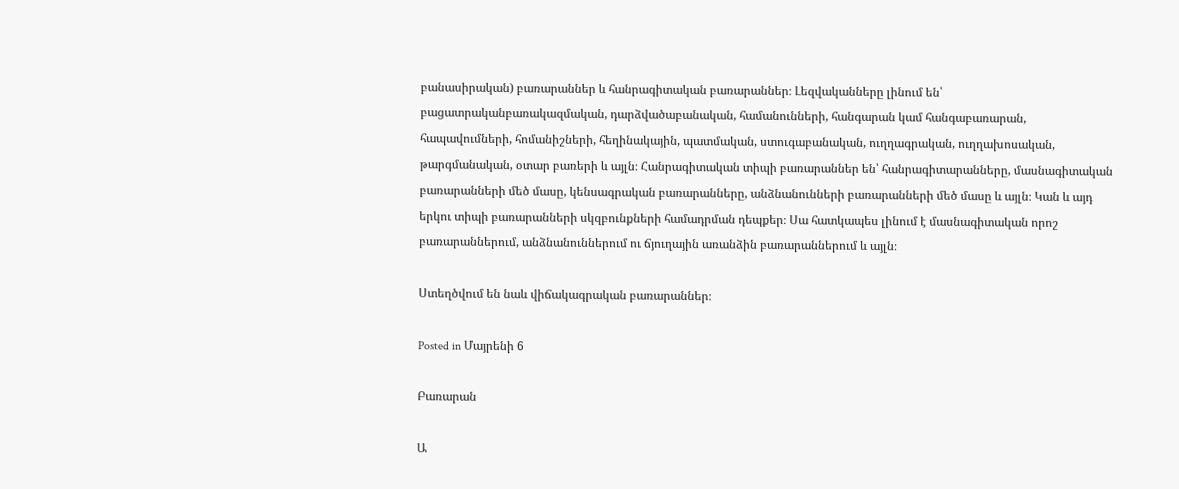բանասիրական) բառարաններ և հանրագիտական բառարաններ։ Լեզվականները լինում են՝ բացատրականբառակազմական, դարձվածաբանական, համանունների, հանգարան կամ հանգաբառարան, հապավումների, հոմանիշների, հեղինակային, պատմական, ստուգաբանական, ուղղագրական, ուղղախոսական, թարգմանական, օտար բառերի և այլն։ Հանրագիտական տիպի բառարաններ են՝ հանրագիտարանները, մասնագիտական բառարանների մեծ մասը, կենսագրական բառարանները, անձնանունների բառարանների մեծ մասը և այլն։ Կան և այդ երկու տիպի բառարանների սկզբունքների համադրման դեպքեր։ Սա հատկապես լինում է մասնագիտական որոշ բառարաններում, անձնանուններում ու ճյուղային առանձին բառարաններում և այլն։

Ստեղծվում են նաև վիճակագրական բառարաններ։

Posted in Մայրենի 6

Բառարան

Ա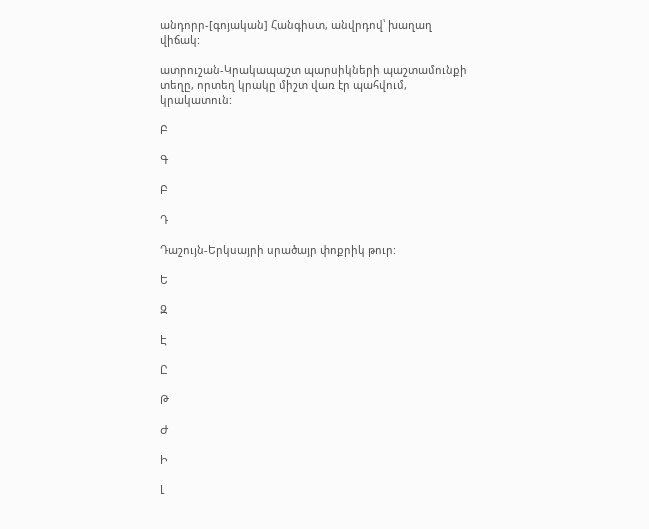անդորր-[գոյական] Հանգիստ, անվրդով՝ խաղաղ վիճակ:

ատրուշան-Կրակապաշտ պարսիկների պաշտամունքի տեղը, որտեղ կրակը միշտ վառ էր պահվում, կրակատուն:

Բ

Գ

Բ

Դ

Դաշույն-Երկսայրի սրածայր փոքրիկ թուր:

Ե

Զ

Է

Ը

Թ

Ժ

Ի

Լ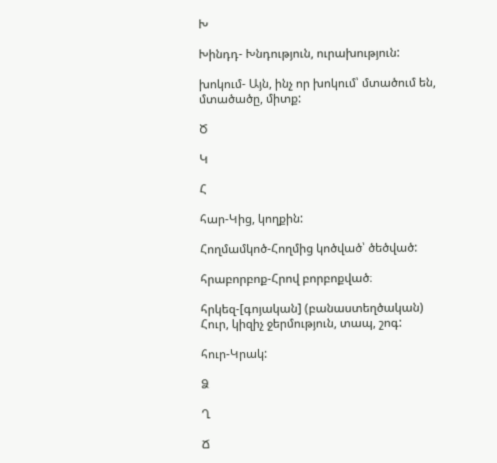Խ

Խինդդ- Խնդություն, ուրախություն:

խոկում- Այն, ինչ որ խոկում՝ մտածում են, մտածածը, միտք:

Ծ

Կ

Հ

հար-Կից, կողքին:

Հողմամկոծ-Հողմից կոծված՝ ծեծված:

հրաբորբոք-Հրով բորբոքված։

հրկեզ-[գոյական] (բանաստեղծական) Հուր, կիզիչ ջերմություն, տապ, շոգ:

հուր-Կրակ:

Ձ

Ղ

Ճ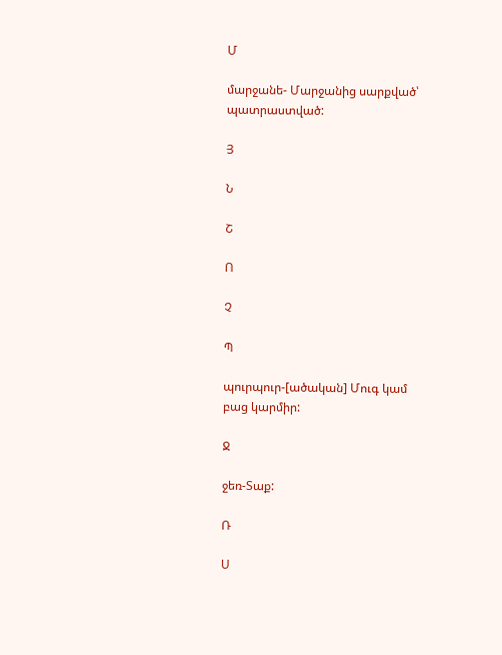Մ

մարջանե- Մարջանից սարքված՝ պատրաստված:

Յ

Ն

Շ

Ո

Չ

Պ

պուրպուր-[ածական] Մուգ կամ բաց կարմիր:

Ջ

ջեռ-Տաք:

Ռ

Ս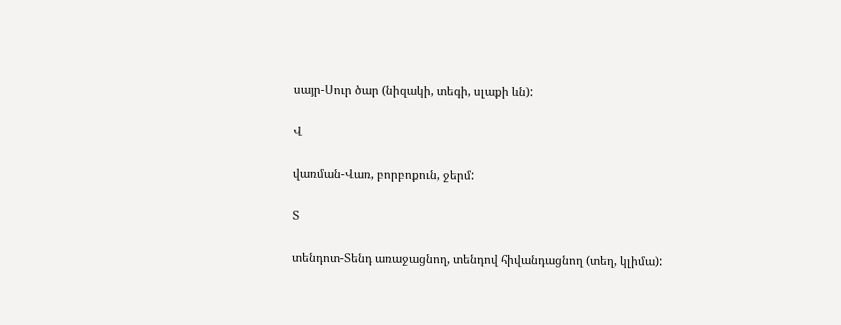սայր-Սուր ծար (նիզակի, տեգի, սլաքի ևն):

Վ

վառման-Վառ, բորբոքուն, ջերմ:

Տ

տենդոտ-Տենդ առաջացնող, տենդով հիվանդացնող (տեղ, կլիմա):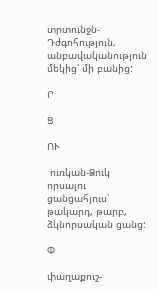տրտունջն-Դժգոհություն, անբավականություն մեկից՝ մի բանից:

Ր

Ց

ՈՒ

 ուռկան-Ձուկ որսալու ցանցահյուս՝ թակարդ, թարբ, ձկնորսական ցանց:

Փ

փաղաքուշ-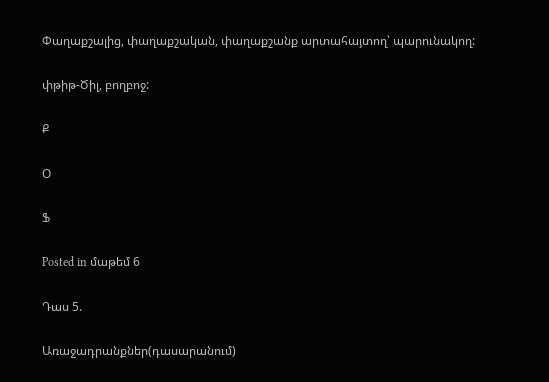Փաղաքշալից, փաղաքշական, փաղաքշանք արտահայտող՝ պարունակող:

փթիթ-Ծիլ, բողբոջ:

Ք

Օ

Ֆ

Posted in մաթեմ 6

Դաս 5.

Առաջադրանքներ(դասարանում)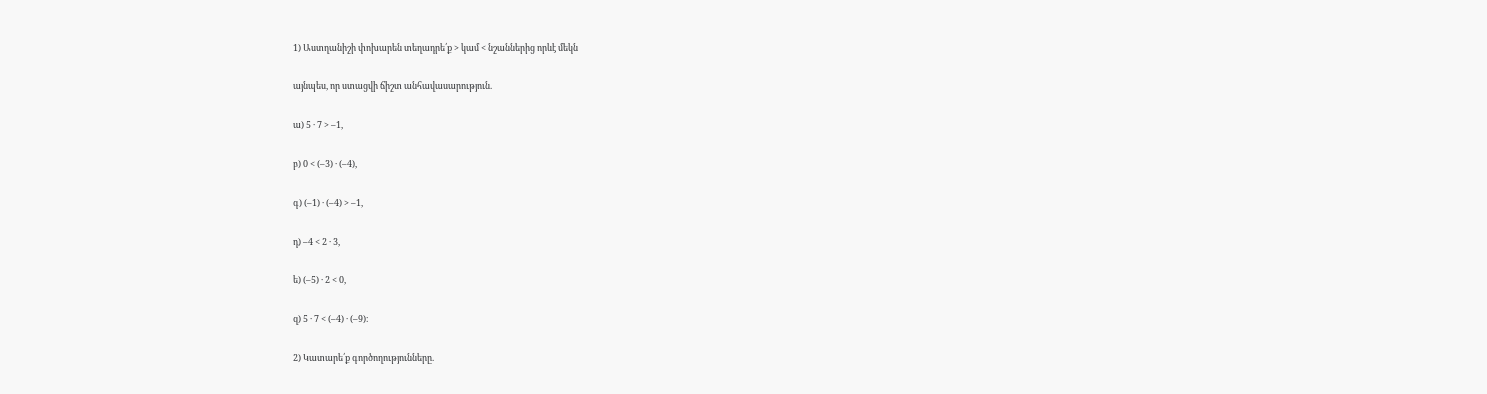1) Աստղանիշի փոխարեն տեղադրե՛ք > կամ < նշաններից որևէ մեկն

այնպես, որ ստացվի ճիշտ անհավասարություն.

ա) 5 · 7 > –1,

բ) 0 < (–3) · (–4),

գ) (–1) · (–4) > –1,

դ) –4 < 2 · 3,

ե) (–5) · 2 < 0,

զ) 5 · 7 < (–4) · (–9)։

2) Կատարե՛ք գործողությունները.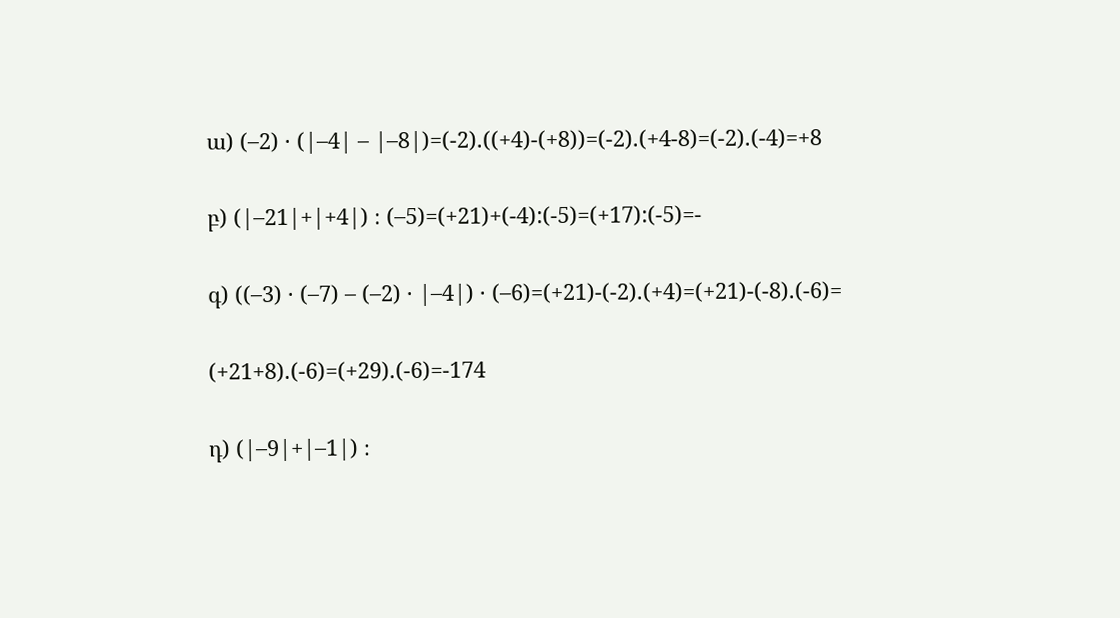ա) (–2) · (|–4| – |–8|)=(-2).((+4)-(+8))=(-2).(+4-8)=(-2).(-4)=+8

բ) (|–21|+|+4|) ։ (–5)=(+21)+(-4):(-5)=(+17):(-5)=-

գ) ((–3) · (–7) – (–2) · |–4|) · (–6)=(+21)-(-2).(+4)=(+21)-(-8).(-6)=

(+21+8).(-6)=(+29).(-6)=-174

դ) (|–9|+|–1|) ։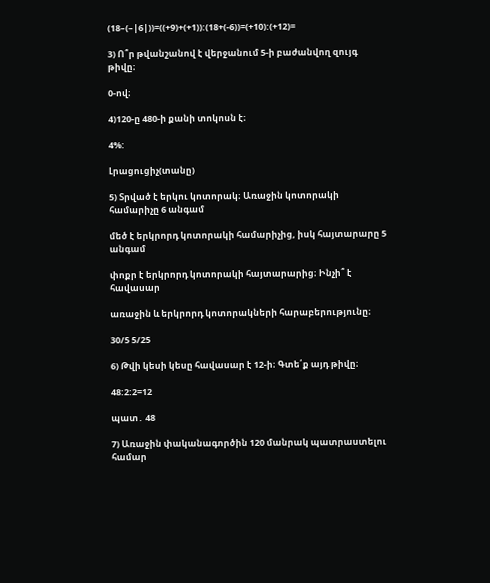(18–(–|6|))=((+9)+(+1)):(18+(-6))=(+10):(+12)=

3) Ո՞ր թվանշանով է վերջանում 5-ի բաժանվող զույգ թիվը։

0-ով։

4)120-ը 480-ի քանի տոկոսն է։

4%:

Լրացուցիչ(տանը)

5) Տրված է երկու կոտորակ։ Առաջին կոտորակի համարիչը 6 անգամ

մեծ է երկրորդ կոտորակի համարիչից, իսկ հայտարարը 5 անգամ

փոքր է երկրորդ կոտորակի հայտարարից։ Ինչի՞ է հավասար

առաջին և երկրորդ կոտորակների հարաբերությունը։

30/5 5/25

6) Թվի կեսի կեսը հավասար է 12-ի։ Գտե՛ք այդ թիվը։

48:2:2=12

պատ․ 48

7) Առաջին փականագործին 120 մանրակ պատրաստելու համար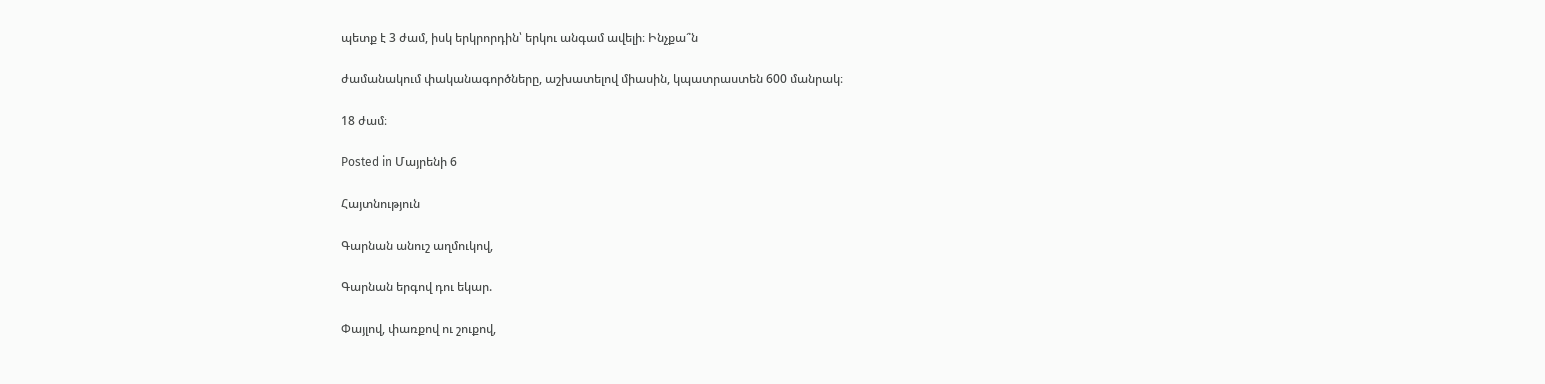պետք է 3 ժամ, իսկ երկրորդին՝ երկու անգամ ավելի։ Ինչքա՞ն

ժամանակում փականագործները, աշխատելով միասին, կպատրաստեն 600 մանրակ։

18 ժամ։

Posted in Մայրենի 6

Հայտնություն

Գարնան անուշ աղմուկով,

Գարնան երգով դու եկար.

Փայլով, փառքով ու շուքով,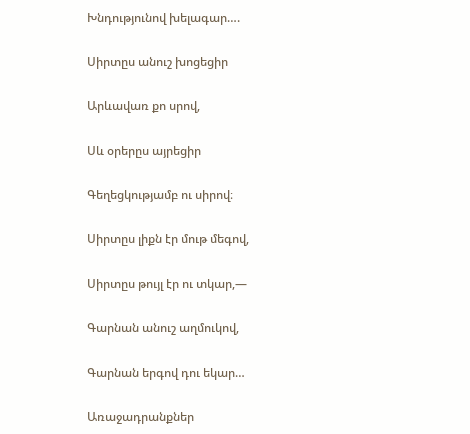Խնդությունով խելագար….

Սիրտըս անուշ խոցեցիր

Արևավառ քո սրով,

Սև օրերըս այրեցիր

Գեղեցկությամբ ու սիրով։

Սիրտըս լիքն էր մութ մեգով,

Սիրտըս թույլ էր ու տկար,—

Գարնան անուշ աղմուկով,

Գարնան երգով դու եկար…

Առաջադրանքներ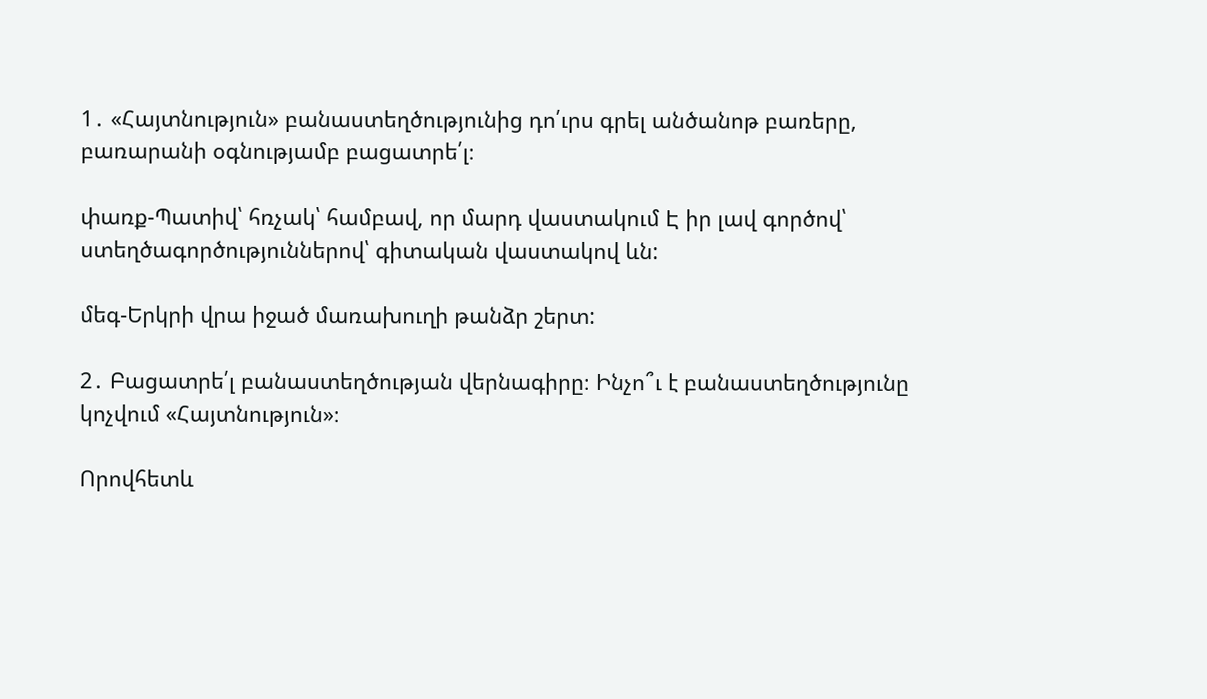1․ «Հայտնություն» բանաստեղծությունից դո՛ւրս գրել անծանոթ բառերը, բառարանի օգնությամբ բացատրե՛լ։

փառք-Պատիվ՝ հռչակ՝ համբավ, որ մարդ վաստակում Է իր լավ գործով՝ ստեղծագործություններով՝ գիտական վաստակով ևն:

մեգ-Երկրի վրա իջած մառախուղի թանձր շերտ:

2․ Բացատրե՛լ բանաստեղծության վերնագիրը։ Ինչո՞ւ է բանաստեղծությունը կոչվում «Հայտնություն»։

Որովհետև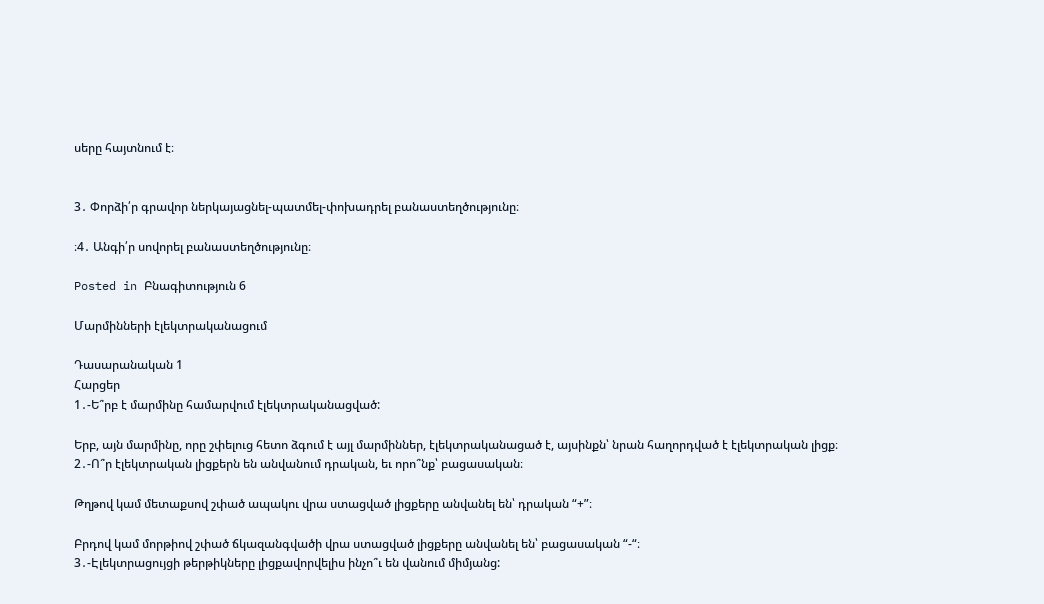սերը հայտնում է։


3․ Փորձի՛ր գրավոր ներկայացնել-պատմել-փոխադրել բանաստեղծությունը։

։4․ Անգի՛ր սովորել բանաստեղծությունը։

Posted in Բնագիտություն 6

Մարմինների էլեկտրականացում

Դասարանական 1
Հարցեր
1․-Ե՞րբ է մարմինը համարվում էլեկտրականացված:

Երբ, այն մարմինը, որը շփելուց հետո ձգում է այլ մարմիններ, էլեկտրականացած է, այսինքն՝ նրան հաղորդված է էլեկտրական լիցք։
2․-Ո՞ր էլեկտրական լիցքերն են անվանում դրական, եւ որո՞նք՝ բացասական։

Թղթով կամ մետաքսով շփած ապակու վրա ստացված լիցքերը անվանել են՝ դրական “+”։

Բրդով կամ մորթիով շփած ճկազանգվածի վրա ստացված լիցքերը անվանել են՝ բացասական “-“։
3․-Էլեկտրացույցի թերթիկները լիցքավորվելիս ինչո՞ւ են վանում միմյանց: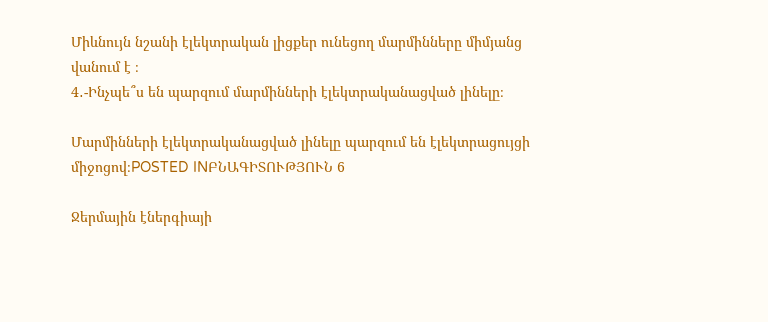Միևնույն նշանի էլեկտրական լիցքեր ունեցող մարմինները միմյանց վանում է ։
4․-Ինչպե՞ս են պարզում մարմինների էլեկտրականացված լինելը։

Մարմինների էլեկտրականացված լինելը պարզում են էլեկտրացույցի միջոցով։POSTED INԲՆԱԳԻՏՈՒԹՅՈՒՆ 6

Ջերմային էներգիայի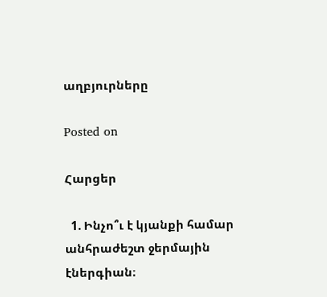աղբյուրները

Posted on

Հարցեր

  1. Ինչո՞ւ է կյանքի համար անհրաժեշտ ջերմային էներգիան։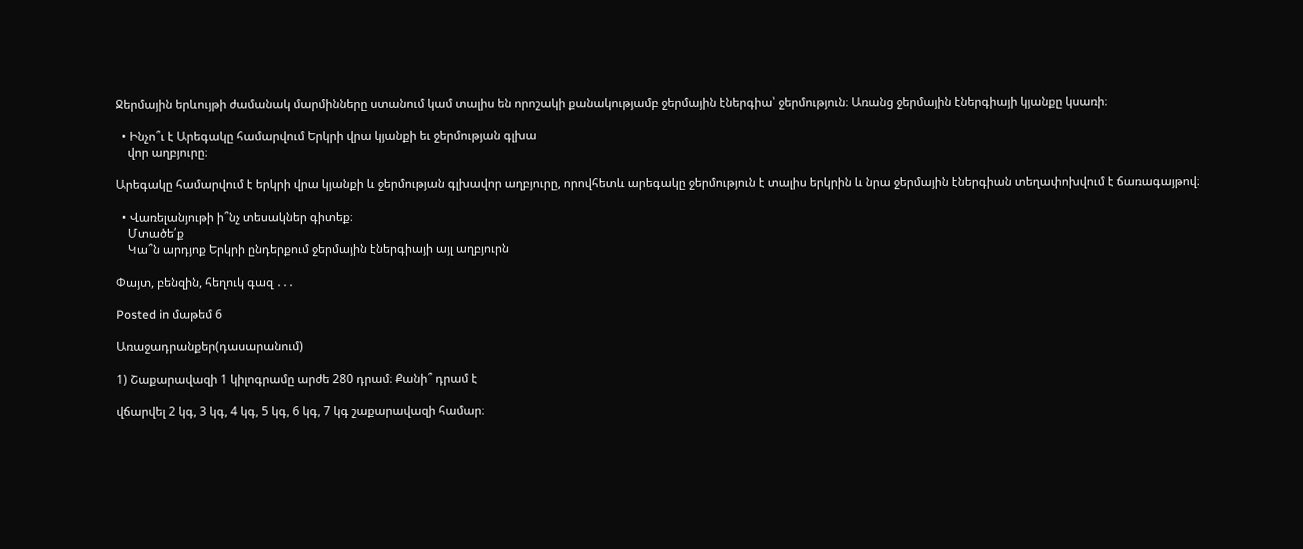Ջերմային երևույթի ժամանակ մարմինները ստանում կամ տալիս են որոշակի քանակությամբ ջերմային էներգիա՝ ջերմություն։ Առանց ջերմային էներգիայի կյանքը կսառի։

  • Ինչո՞ւ է Արեգակը համարվում Երկրի վրա կյանքի եւ ջերմության գլխա
    վոր աղբյուրը։

Արեգակը համարվում է երկրի վրա կյանքի և ջերմության գլխավոր աղբյուրը, որովհետև արեգակը ջերմություն է տալիս երկրին և նրա ջերմային էներգիան տեղափոխվում է ճառագայթով։

  • Վառելանյութի ի՞նչ տեսակներ գիտեք։
    Մտածե՛ք
    Կա՞ն արդյոք Երկրի ընդերքում ջերմային էներգիայի այլ աղբյուրն

Փայտ, բենզին, հեղուկ գազ ․․․

Posted in մաթեմ 6

Առաջադրանքեր(դասարանում)

1) Շաքարավազի 1 կիլոգրամը արժե 280 դրամ։ Քանի՞ դրամ է

վճարվել 2 կգ, 3 կգ, 4 կգ, 5 կգ, 6 կգ, 7 կգ շաքարավազի համար։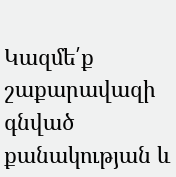Կազմե՛ք շաքարավազի գնված քանակության և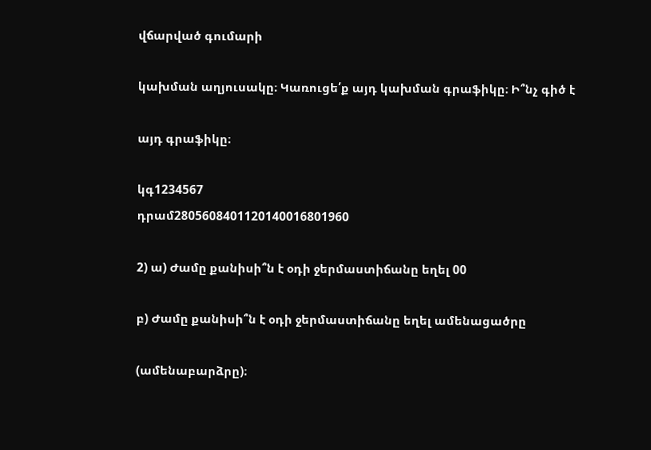վճարված գումարի

կախման աղյուսակը։ Կառուցե՛ք այդ կախման գրաֆիկը։ Ի՞նչ գիծ է

այդ գրաֆիկը։

կգ1234567
դրամ2805608401120140016801960

2) ա) Ժամը քանիսի՞ն է օդի ջերմաստիճանը եղել 00

բ) Ժամը քանիսի՞ն է օդի ջերմաստիճանը եղել ամենացածրը

(ամենաբարձրը)։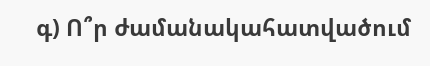գ) Ո՞ր ժամանակահատվածում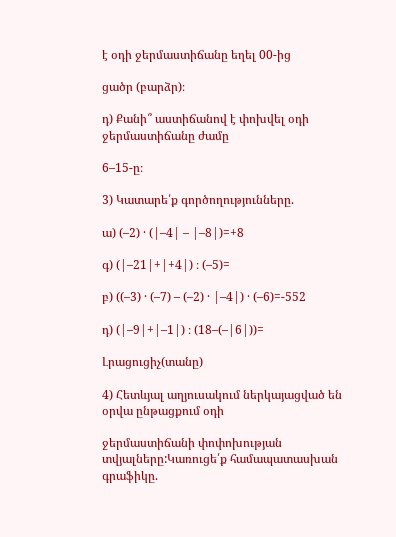է օդի ջերմաստիճանը եղել 00-ից

ցածր (բարձր)։

դ) Քանի՞ աստիճանով է փոխվել օդի ջերմաստիճանը ժամը

6–15-ը։

3) Կատարե՛ք գործողությունները.

ա) (–2) · (|–4| – |–8|)=+8

գ) (|–21|+|+4|) ։ (–5)=

բ) ((–3) · (–7) – (–2) · |–4|) · (–6)=-552

դ) (|–9|+|–1|) ։ (18–(–|6|))=

Լրացուցիչ(տանը)

4) Հետևյալ աղյուսակում ներկայացված են օրվա ընթացքում օդի

ջերմաստիճանի փոփոխության տվյալները:Կառուցե՛ք համապատասխան գրաֆիկը.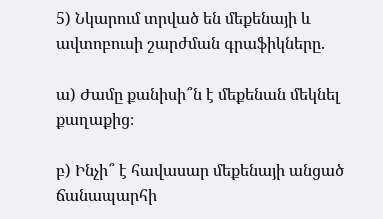5) Նկարում տրված են մեքենայի և ավտոբուսի շարժման գրաֆիկները.

ա) Ժամը քանիսի՞ն է մեքենան մեկնել քաղաքից։

բ) Ինչի՞ է հավասար մեքենայի անցած ճանապարհի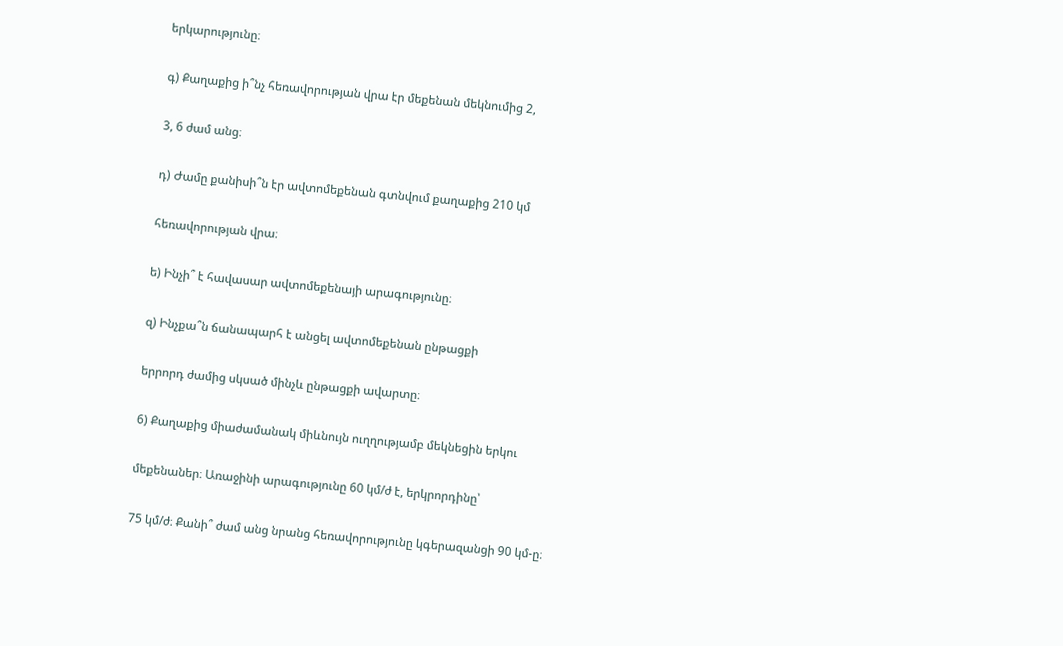երկարությունը։

գ) Քաղաքից ի՞նչ հեռավորության վրա էր մեքենան մեկնումից 2,

3, 6 ժամ անց։

դ) Ժամը քանիսի՞ն էր ավտոմեքենան գտնվում քաղաքից 210 կմ

հեռավորության վրա։

ե) Ինչի՞ է հավասար ավտոմեքենայի արագությունը։

զ) Ինչքա՞ն ճանապարհ է անցել ավտոմեքենան ընթացքի

երրորդ ժամից սկսած մինչև ընթացքի ավարտը։

6) Քաղաքից միաժամանակ միևնույն ուղղությամբ մեկնեցին երկու

մեքենաներ։ Առաջինի արագությունը 60 կմ/ժ է, երկրորդինը՝

75 կմ/ժ։ Քանի՞ ժամ անց նրանց հեռավորությունը կգերազանցի 90 կմ-ը։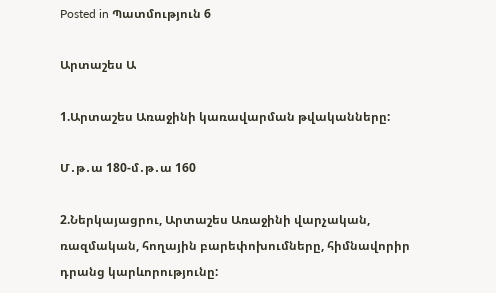Posted in Պատմություն 6

Արտաշես Ա

1.Արտաշես Առաջինի կառավարման թվականները:

Մ․թ․ա 180-մ․թ․ա 160

2.Ներկայացրու, Արտաշես Առաջինի վարչական, ռազմական, հողային բարեփոխումները, հիմնավորիր դրանց կարևորությունը: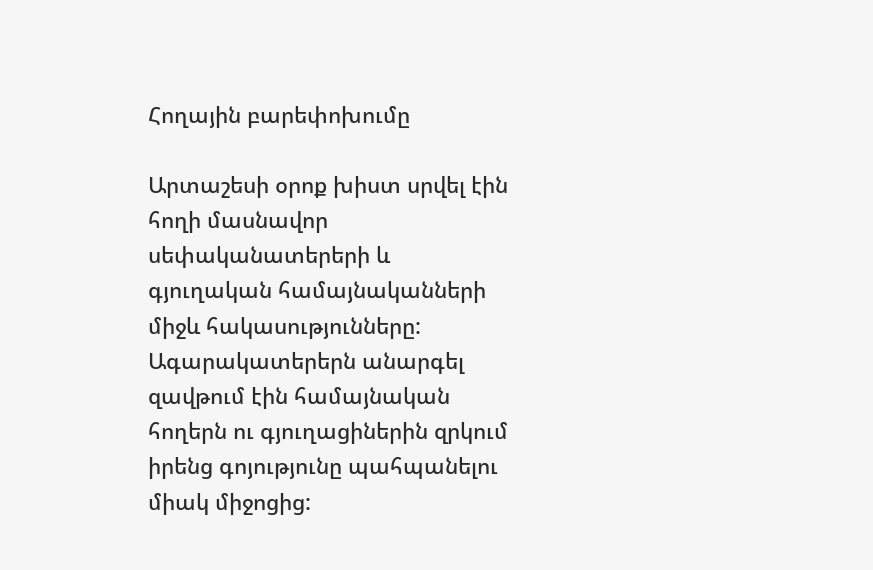Հողային բարեփոխումը

Արտաշեսի օրոք խիստ սրվել էին հողի մասնավոր սեփականատերերի և գյուղական համայնականների միջև հակասությունները:  Ագարակատերերն անարգել զավթում էին համայնական հողերն ու գյուղացիներին զրկում իրենց գոյությունը պահպանելու միակ միջոցից: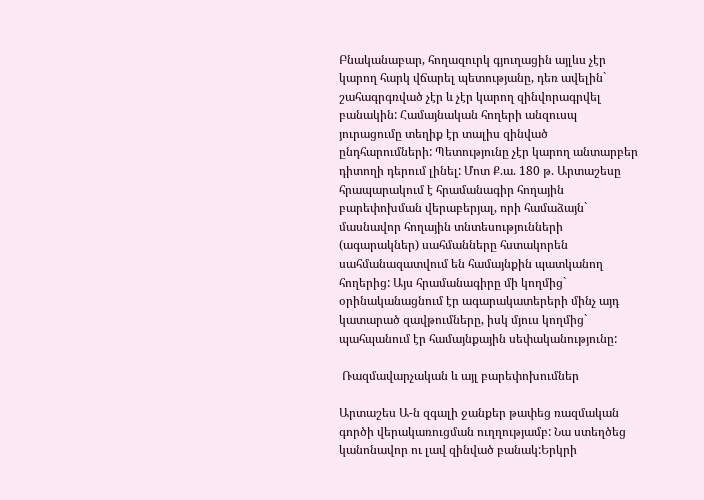Բնականաբար, հողազուրկ գյուղացին այլևս չէր կարող հարկ վճարել պետությանը, դեռ ավելին` շահագրգռված չէր և չէր կարող զինվորագրվել բանակին: Համայնական հողերի անզուսպ յուրացումը տեղիք էր տալիս զինված ընդհարումների: Պետությունը չէր կարող անտարբեր դիտողի դերում լինել: Մոտ Ք.ա. 180 թ. Արտաշեսը հրապարակում է հրամանագիր հողային բարեփոխման վերաբերյալ, որի համաձայն` մասնավոր հողային տնտեսությունների (ագարակներ) սահմանները հստակորեն սահմանազատվում են համայնքին պատկանող հողերից: Այս հրամանագիրը մի կողմից` օրինականացնում էր ագարակատերերի մինչ այդ կատարած զավթումները, իսկ մյուս կողմից` պահպանում էր համայնքային սեփականությունը:

 Ռազմավարչական և այլ բարեփոխումներ

Արտաշես Ա-ն զգալի ջանքեր թափեց ռազմական գործի վերակառուցման ուղղությամբ: Նա ստեղծեց կանոնավոր ու լավ զինված բանակ:Երկրի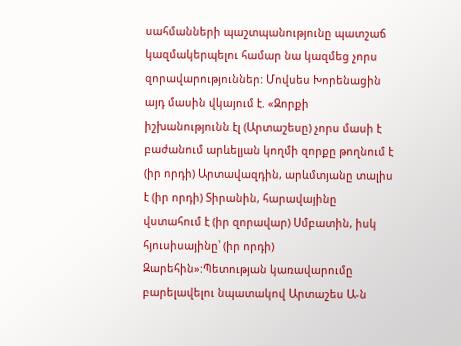սահմանների պաշտպանությունը պատշաճ կազմակերպելու համար նա կազմեց չորս զորավարություններ: Մովսես Խորենացին այդ մասին վկայում է. «Զորքի իշխանությունն էլ (Արտաշեսը) չորս մասի է բաժանում արևելյան կողմի զորքը թողնում է (իր որդի) Արտավազդին, արևմտյանը տալիս է (իր որդի) Տիրանին, հարավայինը վստահում է (իր զորավար) Սմբատին, իսկ հյուսիսայինը՝ (իր որդի) Զարեհին»:Պետության կառավարումը բարելավելու նպատակով Արտաշես Ա-ն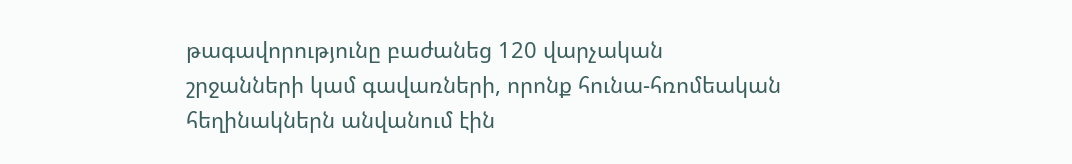թագավորությունը բաժանեց 120 վարչական շրջանների կամ գավառների, որոնք հունա-հռոմեական հեղինակներն անվանում էին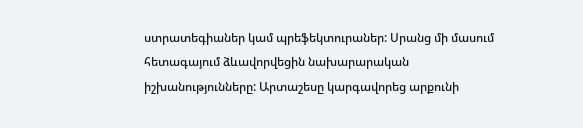ստրատեգիաներ կամ պրեֆեկտուրաներ: Սրանց մի մասում հետագայում ձևավորվեցին նախարարական իշխանությունները: Արտաշեսը կարգավորեց արքունի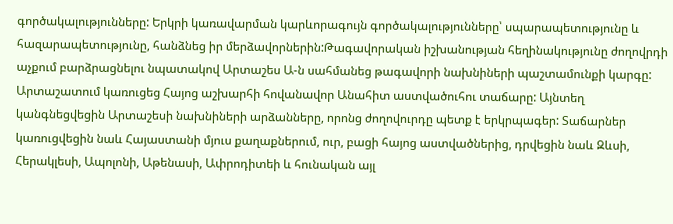գործակալությունները: Երկրի կառավարման կարևորագույն գործակալությունները՝ սպարապետությունը և հազարապետությունը, հանձնեց իր մերձավորներին:Թագավորական իշխանության հեղինակությունը ժողովրդի աչքում բարձրացնելու նպատակով Արտաշես Ա-ն սահմանեց թագավորի նախնիների պաշտամունքի կարգը: Արտաշատում կառուցեց Հայոց աշխարհի հովանավոր Անահիտ աստվածուհու տաճարը: Այնտեղ կանգնեցվեցին Արտաշեսի նախնիների արձանները, որոնց ժողովուրդը պետք է երկրպագեր: Տաճարներ կառուցվեցին նաև Հայաստանի մյուս քաղաքներում, ուր, բացի հայոց աստվածներից, դրվեցին նաև Զևսի, Հերակլեսի, Ապոլոնի, Աթենասի, Ափրոդիտեի և հունական այլ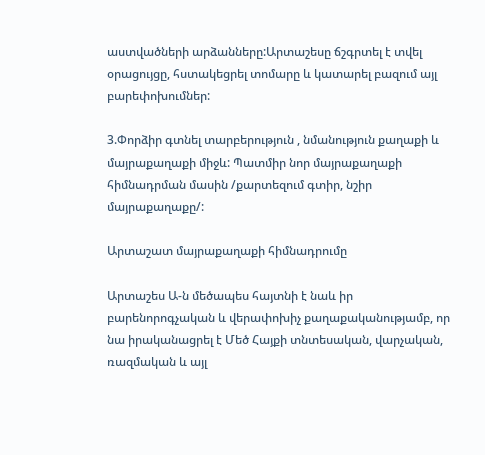աստվածների արձանները:Արտաշեսը ճշգրտել է տվել օրացույցը, հստակեցրել տոմարը և կատարել բազում այլ բարեփոխումներ:

3.Փորձիր գտնել տարբերություն , նմանություն քաղաքի և մայրաքաղաքի միջև: Պատմիր նոր մայրաքաղաքի հիմնադրման մասին /քարտեզում գտիր, նշիր մայրաքաղաքը/:

Արտաշատ մայրաքաղաքի հիմնադրումը

Արտաշես Ա-ն մեծապես հայտնի է նաև իր բարենորոգչական և վերափոխիչ քաղաքականությամբ, որ նա իրականացրել է Մեծ Հայքի տնտեսական, վարչական, ռազմական և այլ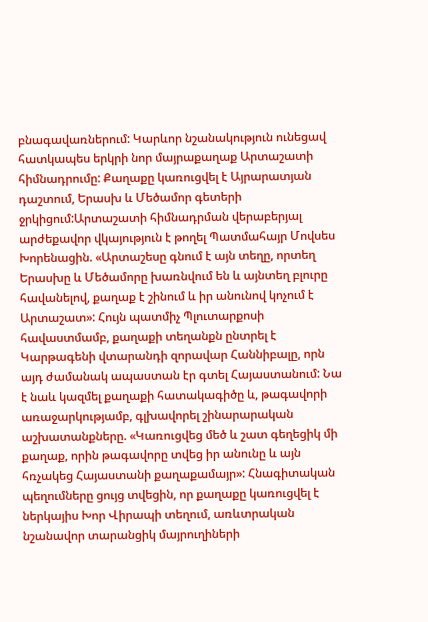բնագավառներում: Կարևոր նշանակություն ունեցավ հատկապես երկրի նոր մայրաքաղաք Արտաշատի հիմնադրումը: Քաղաքը կառուցվել է Այրարատյան դաշտում, Երասխ և Մեծամոր գետերի ջրկիցում:Արտաշատի հիմնադրման վերաբերյալ արժեքավոր վկայություն է թողել Պատմահայր Մովսես Խորենացին. «Արտաշեսը գնում է այն տեղը, որտեղ Երասխը և Մեծամորը խառնվում են և այնտեղ բլուրը հավանելով, քաղաք է շինում և իր անունով կոչում է Արտաշատ»: Հույն պատմիչ Պլուտարքոսի հավաստմամբ, քաղաքի տեղանքն ընտրել է Կարթագենի վտարանդի զորավար Հաննիբալը, որն այդ ժամանակ ապաստան էր գտել Հայաստանում: Նա է նաև կազմել քաղաքի հատակագիծը և, թագավորի առաջարկությամբ, գլխավորել շինարարական աշխատանքները. «Կառուցվեց մեծ և շատ գեղեցիկ մի քաղաք, որին թագավորը տվեց իր անունը և այն հռչակեց Հայաստանի քաղաքամայր»: Հնագիտական պեղումները ցույց տվեցին, որ քաղաքը կառուցվել է ներկայիս Խոր Վիրապի տեղում, առևտրական նշանավոր տարանցիկ մայրուղիների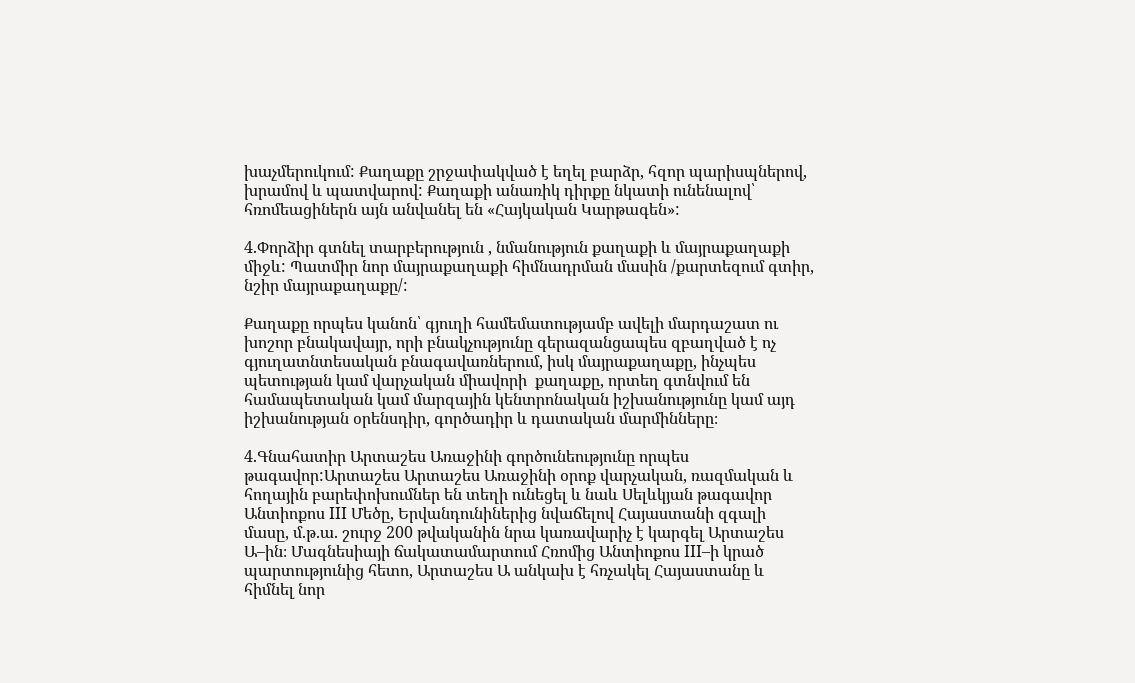խաչմերուկում: Քաղաքը շրջափակված է եղել բարձր, հզոր պարիսպներով, խրամով և պատվարով: Քաղաքի անառիկ դիրքը նկատի ունենալով՝ հռոմեացիներն այն անվանել են «Հայկական Կարթագեն»:

4.Փորձիր գտնել տարբերություն , նմանություն քաղաքի և մայրաքաղաքի միջև: Պատմիր նոր մայրաքաղաքի հիմնադրման մասին /քարտեզում գտիր, նշիր մայրաքաղաքը/:

Քաղաքը որպես կանոն՝ գյուղի համեմատությամբ ավելի մարդաշատ ու խոշոր բնակավայր, որի բնակչությունը գերազանցապես զբաղված է ոչ գյուղատնտեսական բնագավառներում, իսկ մայրաքաղաքը, ինչպես պետության կամ վարչական միավորի  քաղաքը, որտեղ գտնվում են համապետական կամ մարզային կենտրոնական իշխանությունը կամ այդ իշխանության օրենսդիր, գործադիր և դատական մարմինները։

4.Գնահատիր Արտաշես Առաջինի գործունեությունը որպես թագավոր:Արտաշես Արտաշես Առաջինի օրոք վարչական, ռազմական և հողային բարեփոխումներ են տեղի ունեցել և նաև Սելևկյան թագավոր Անտիոքոս III Մեծը, Երվանդունիներից նվաճելով Հայաստանի զգալի մասը, մ.թ.ա. շուրջ 200 թվականին նրա կառավարիչ է կարգել Արտաշես Ա–ին։ Մագնեսիայի ճակատամարտում Հռոմից Անտիոքոս III–ի կրած պարտությունից հետո, Արտաշես Ա անկախ է հռչակել Հայաստանը և հիմնել նոր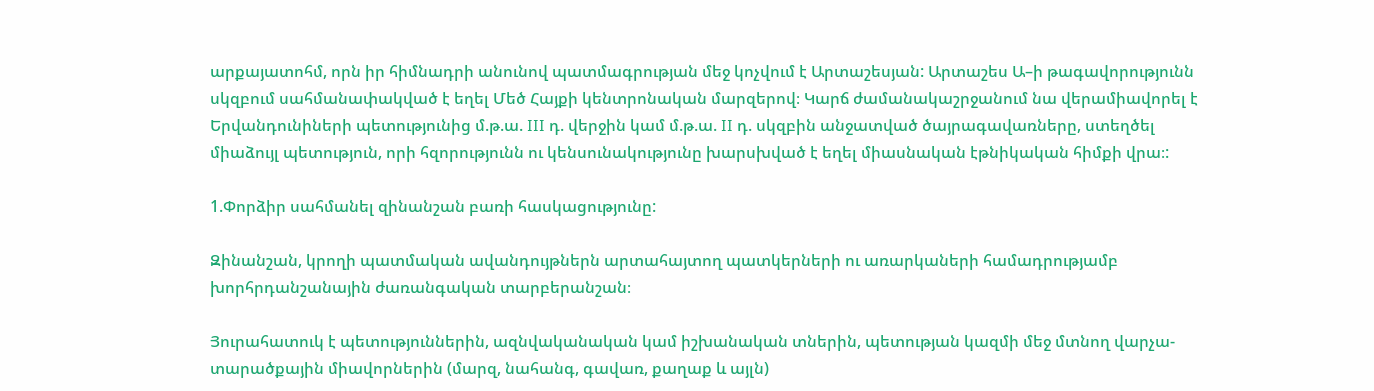արքայատոհմ, որն իր հիմնադրի անունով պատմագրության մեջ կոչվում է Արտաշեսյան: Արտաշես Ա–ի թագավորությունն սկզբում սահմանափակված է եղել Մեծ Հայքի կենտրոնական մարզերով։ Կարճ ժամանակաշրջանում նա վերամիավորել է Երվանդունիների պետությունից մ.թ.ա. III դ. վերջին կամ մ.թ.ա. II դ. սկզբին անջատված ծայրագավառները, ստեղծել միաձույլ պետություն, որի հզորությունն ու կենսունակությունը խարսխված է եղել միասնական էթնիկական հիմքի վրա։:

1.Փորձիր սահմանել զինանշան բառի հասկացությունը:

Զինանշան, կրողի պատմական ավանդույթներն արտահայտող պատկերների ու առարկաների համադրությամբ խորհրդանշանային ժառանգական տարբերանշան։

Յուրահատուկ է պետություններին, ազնվականական կամ իշխանական տներին, պետության կազմի մեջ մտնող վարչա-տարածքային միավորներին (մարզ, նահանգ, գավառ, քաղաք և այլն)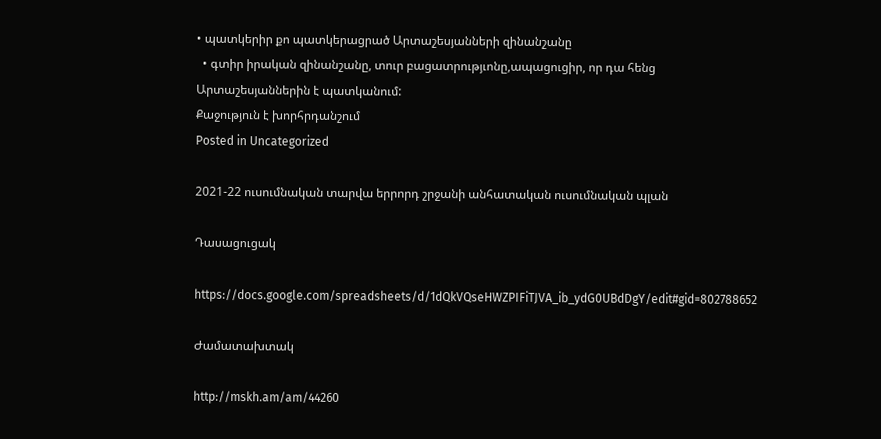• պատկերիր քո պատկերացրած Արտաշեսյանների զինանշանը
  • գտիր իրական զինանշանը, տուր բացատրությւոնը,ապացուցիր, որ դա հենց Արտաշեսյաններին է պատկանում:
Քաջություն է խորհրդանշում
Posted in Uncategorized

2021-22 ուսումնական տարվա երրորդ շրջանի անհատական ուսումնական պլան

Դասացուցակ

https://docs.google.com/spreadsheets/d/1dQkVQseHWZPIFiTJVA_ib_ydG0UBdDgY/edit#gid=802788652

Ժամատախտակ

http://mskh.am/am/44260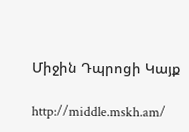Միջին Դպրոցի Կայք

http://middle.mskh.am/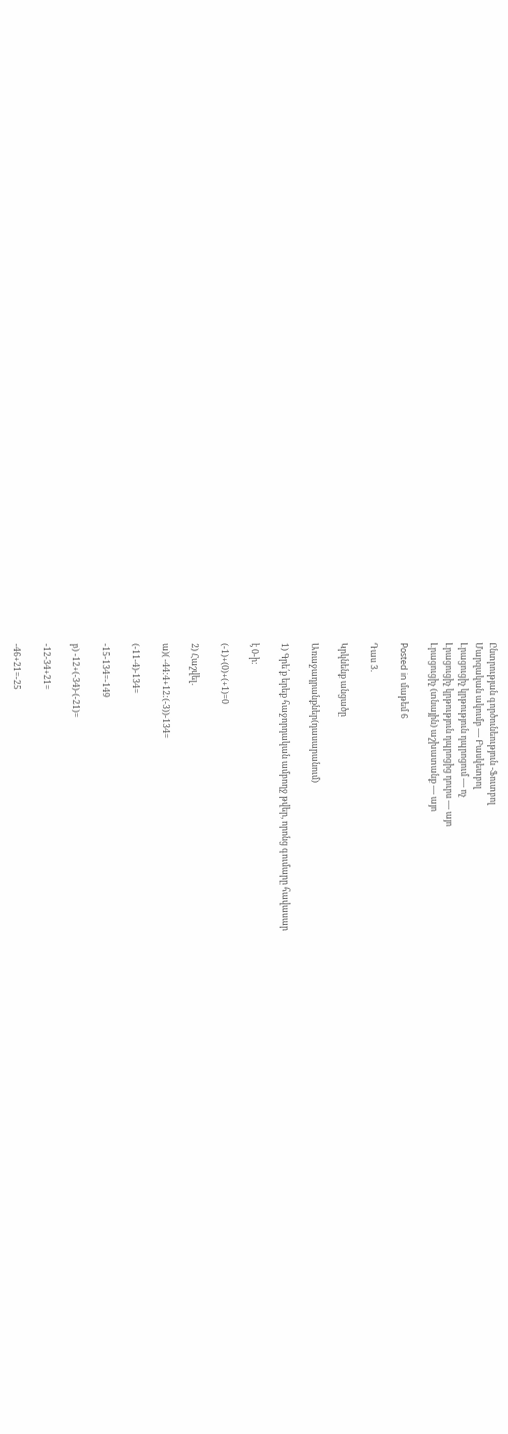Ընտրության գործունեություն -Ֆուտբոլ
Մարզական ակումբ — Բասկետբոլ
Լրացուցիչ կրթություն դպրոցում — ոչ
Լրացուցիչ կրթություն դպրոցից դուրս — այո
Լրացուցիչ (տնային) աշխատանք — այո

Posted in մաթեմ 6

Դաս 3.

Կրկնենք անցածը

Առաջադրանքներ(դասարանում)

1) Գրե՛ք երեք հաջորդական ամբողջ թվեր, որոնց գումարը հավասար

է 0-ի։

(-1)+(0)+(+1)=0

2) Հաշվել.

ա)( -44:4+12:(-3))-134=

(-11-4)-134=

-15-134=-149

բ) -12+(-34)-(-21)=

-12-34+21=

-46+21=-25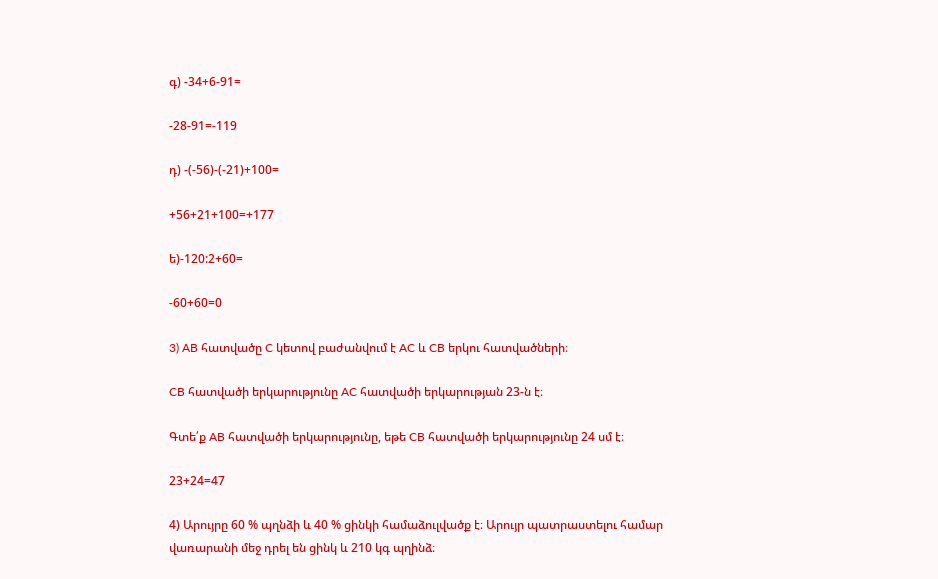գ) -34+6-91=

-28-91=-119

դ) -(-56)-(-21)+100=

+56+21+100=+177

ե)-120:2+60=

-60+60=0

3) AB հատվածը C կետով բաժանվում է AC և CB երկու հատվածների։

CB հատվածի երկարությունը AC հատվածի երկարության 23-ն է։

Գտե՛ք AB հատվածի երկարությունը, եթե CB հատվածի երկարությունը 24 սմ է։

23+24=47

4) Արույրը 60 % պղնձի և 40 % ցինկի համաձուլվածք է։ Արույր պատրաստելու համար վառարանի մեջ դրել են ցինկ և 210 կգ պղինձ։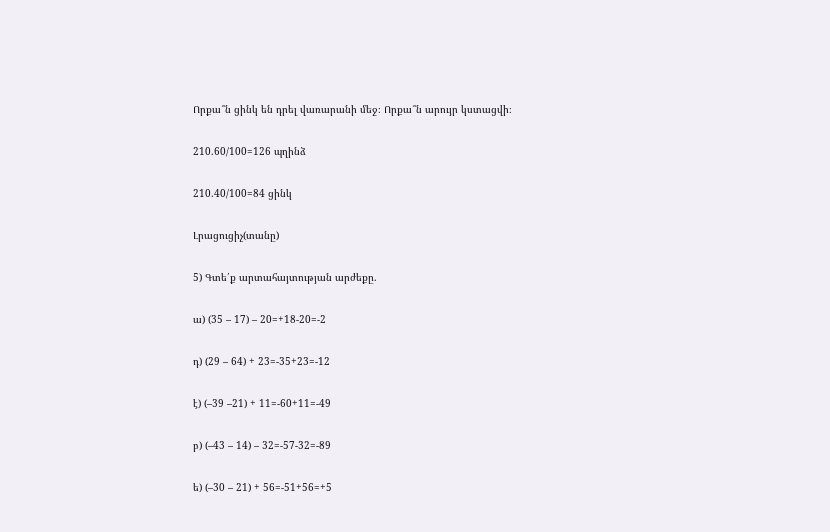Որքա՞ն ցինկ են դրել վառարանի մեջ։ Որքա՞ն արույր կստացվի։

210.60/100=126 պղինձ

210.40/100=84 ցինկ

Լրացուցիչ(տանը)

5) Գտե՛ք արտահայտության արժեքը.

ա) (35 – 17) – 20=+18-20=-2

դ) (29 – 64) + 23=-35+23=-12

է) (–39 –21) + 11=-60+11=-49

բ) (–43 – 14) – 32=-57-32=-89

ե) (–30 – 21) + 56=-51+56=+5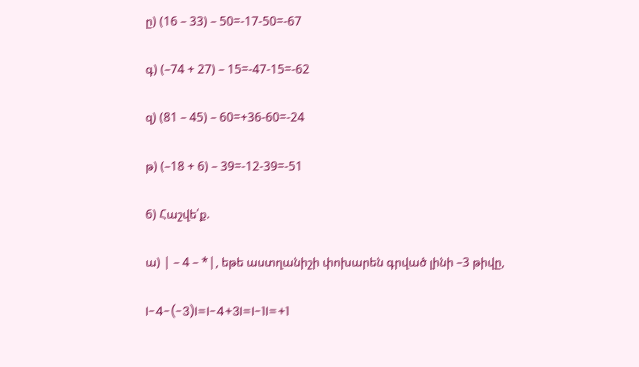ը) (16 – 33) – 50=-17-50=-67

գ) (–74 + 27) – 15=-47-15=-62

զ) (81 – 45) – 60=+36-60=-24

թ) (–18 + 6) – 39=-12-39=-51

6) Հաշվե՛ք.

ա) | – 4 – *|, եթե աստղանիշի փոխարեն գրված լինի –3 թիվը,

I-4-(-3)I=I-4+3I=I-1I=+1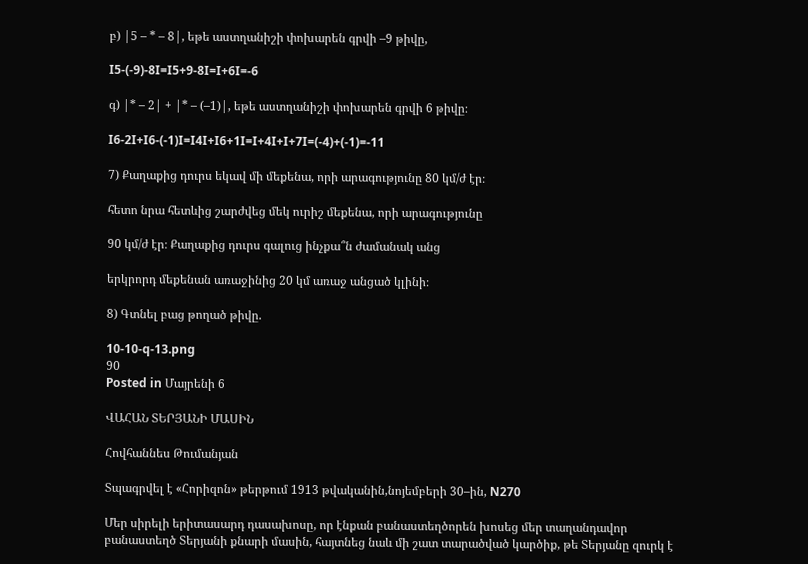բ) |5 – * – 8|, եթե աստղանիշի փոխարեն գրվի –9 թիվը,

I5-(-9)-8I=I5+9-8I=I+6I=-6

գ) |* – 2| + |* – (–1)|, եթե աստղանիշի փոխարեն գրվի 6 թիվը։

I6-2I+I6-(-1)I=I4I+I6+1I=I+4I+I+7I=(-4)+(-1)=-11

7) Քաղաքից դուրս եկավ մի մեքենա, որի արագությունը 80 կմ/ժ էր։

հետո նրա հետևից շարժվեց մեկ ուրիշ մեքենա, որի արագությունը

90 կմ/ժ էր։ Քաղաքից դուրս գալուց ինչքա՞ն ժամանակ անց

երկրորդ մեքենան առաջինից 20 կմ առաջ անցած կլինի։

8) Գտնել բաց թողած թիվը.

10-10-q-13.png
90
Posted in Մայրենի 6

ՎԱՀԱՆ ՏԵՐՅԱՆԻ ՄԱՍԻՆ

Հովհաննես Թումանյան

Տպագրվել է «Հորիզոն» թերթում 1913 թվականին,նոյեմբերի 30–ին, N270

Մեր սիրելի երիտասարդ դասախոսը, որ էնքան բանաստեղծորեն խոսեց մեր տաղանդավոր բանաստեղծ Տերյանի քնարի մասին, հայտնեց նաև մի շատ տարածված կարծիք, թե Տերյանը զուրկ է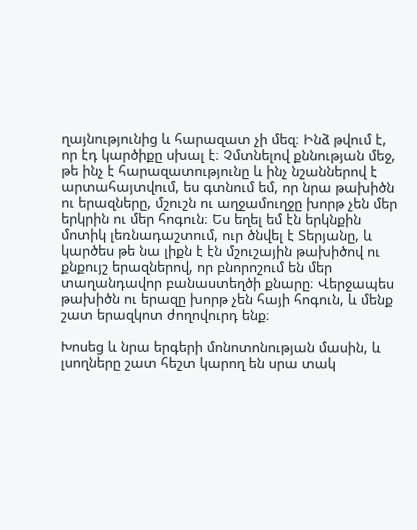ղայնությունից և հարազատ չի մեզ։ Ինձ թվում է, որ էդ կարծիքը սխալ է։ Չմտնելով քննության մեջ, թե ինչ է հարազատությունը և ինչ նշաններով է արտահայտվում, ես գտնում եմ, որ նրա թախիծն ու երազները, մշուշն ու աղջամուղջը խորթ չեն մեր երկրին ու մեր հոգուն։ Ես եղել եմ էն երկնքին մոտիկ լեռնադաշտում, ուր ծնվել է Տերյանը, և կարծես թե նա լիքն է էն մշուշային թախիծով ու քնքույշ երազներով, որ բնորոշում են մեր տաղանդավոր բանաստեղծի քնարը։ Վերջապես թախիծն ու երազը խորթ չեն հայի հոգուն, և մենք շատ երազկոտ ժողովուրդ ենք։

Խոսեց և նրա երգերի մոնոտոնության մասին, և լսողները շատ հեշտ կարող են սրա տակ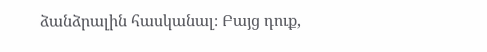ձանձրալին հասկանալ։ Բայց դուք,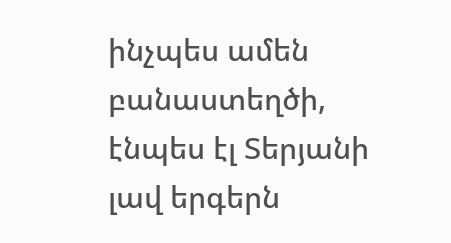ինչպես ամեն բանաստեղծի, էնպես էլ Տերյանի լավ երգերն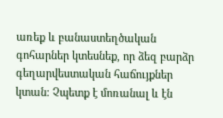առեք և բանաստեղծական գոհարներ կտեսնեք, որ ձեզ բարձր գեղարվեստական հաճույքներ կտան։ Չպետք է մոռանալ և էն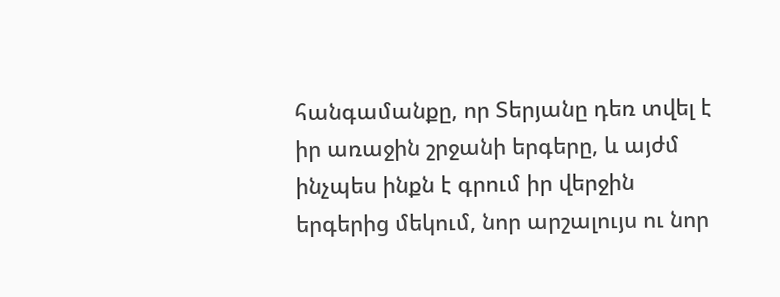հանգամանքը, որ Տերյանը դեռ տվել է իր առաջին շրջանի երգերը, և այժմ ինչպես ինքն է գրում իր վերջին երգերից մեկում, նոր արշալույս ու նոր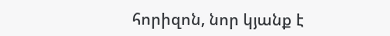հորիզոն, նոր կյանք է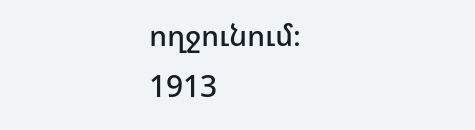ողջունում։
1913